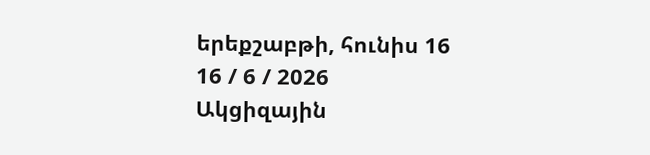երեքշաբթի, հունիս 16
16 / 6 / 2026
Ակցիզային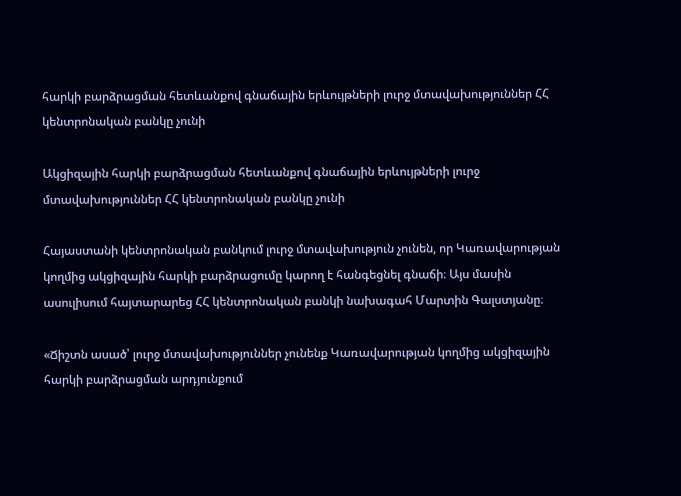հարկի բարձրացման հետևանքով գնաճային երևույթների լուրջ մտավախություններ ՀՀ կենտրոնական բանկը չունի

Ակցիզային հարկի բարձրացման հետևանքով գնաճային երևույթների լուրջ մտավախություններ ՀՀ կենտրոնական բանկը չունի

Հայաստանի կենտրոնական բանկում լուրջ մտավախություն չունեն, որ Կառավարության կողմից ակցիզային հարկի բարձրացումը կարող է հանգեցնել գնաճի։ Այս մասին ասուլիսում հայտարարեց ՀՀ կենտրոնական բանկի նախագահ Մարտին Գալստյանը։

«Ճիշտն ասած՝ լուրջ մտավախություններ չունենք Կառավարության կողմից ակցիզային հարկի բարձրացման արդյունքում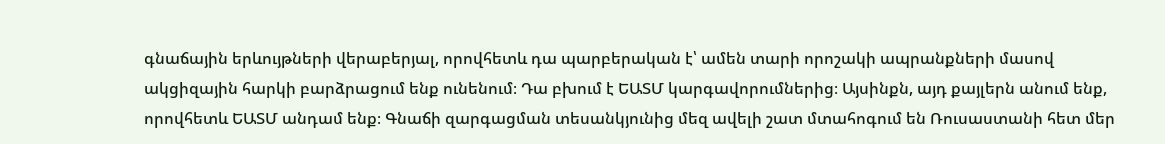գնաճային երևույթների վերաբերյալ, որովհետև դա պարբերական է՝ ամեն տարի որոշակի ապրանքների մասով ակցիզային հարկի բարձրացում ենք ունենում։ Դա բխում է ԵԱՏՄ կարգավորումներից։ Այսինքն, այդ քայլերն անում ենք, որովհետև ԵԱՏՄ անդամ ենք։ Գնաճի զարգացման տեսանկյունից մեզ ավելի շատ մտահոգում են Ռուսաստանի հետ մեր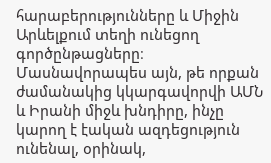հարաբերությունները և Միջին Արևելքում տեղի ունեցող գործընթացները։ Մասնավորապես այն, թե որքան ժամանակից կկարգավորվի ԱՄՆ և Իրանի միջև խնդիրը, ինչը կարող է էական ազդեցություն ունենալ, օրինակ,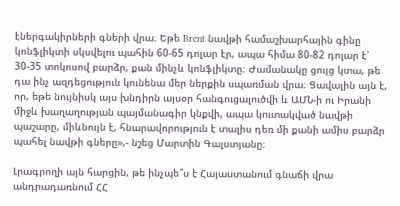էներգակիրների գների վրա։ Եթե Brent նավթի համաշխարհային գինը կոնֆլիկտի սկսվելու պահին 60-65 դոլար էր, ապա հիմա 80-82 դոլար է՝ 30-35 տոկոսով բարձր, քան մինչև կոնֆլիկտը։ Ժամանակը ցույց կտա, թե դա ինչ ազդեցություն կունենա մեր ներքին սպառման վրա։ Ցավալին այն է, որ, եթե նույնիսկ այս խնդիրն այսօր հանգուցալուծվի և ԱՄՆ-ի ու Իրանի միջև խաղաղության պայմանագիր կնքվի, ապա կուտակված նավթի պաշարը, միևնույն է, հնարավորություն է տալիս դեռ մի քանի ամիս բարձր պահել նավթի գները»,- նշեց Մարտին Գալստյանը։

Լրագրողի այն հարցին, թե ինչպե՞ս է Հայաստանում գնաճի վրա անդրադառնում ՀՀ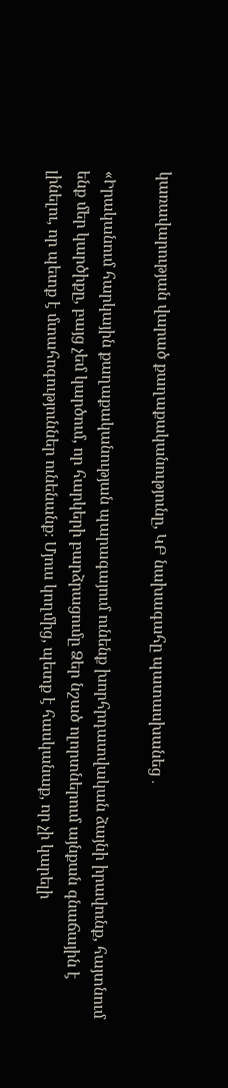կառավարության վարած քաղաքականությունը, ԿԲ նախագահը պատասխանեց․

«Իրականում հարկային քաղաքականության պարագայում ունենք խորհրդատվական ձայնի իրավունք, հայտնում ենք մեր կարծիքը, բայց չեմ կարծում, որ հարկերի բարձրացումը Ձեր նշած ոլորտներում այնքան գնաճային է լինելու, որ պետք է մտահոգություններ ունենանք։ Մյուս կողմից, պետք է հասկանաք, որ չի կարելի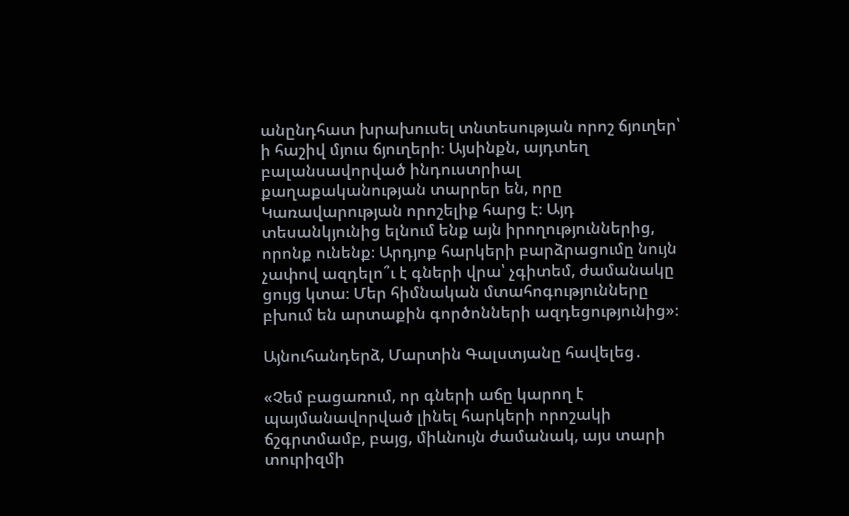անընդհատ խրախուսել տնտեսության որոշ ճյուղեր՝ ի հաշիվ մյուս ճյուղերի։ Այսինքն, այդտեղ բալանսավորված ինդուստրիալ քաղաքականության տարրեր են, որը Կառավարության որոշելիք հարց է։ Այդ տեսանկյունից ելնում ենք այն իրողություններից, որոնք ունենք։ Արդյոք հարկերի բարձրացումը նույն չափով ազդելո՞ւ է գների վրա՝ չգիտեմ, ժամանակը ցույց կտա։ Մեր հիմնական մտահոգությունները բխում են արտաքին գործոնների ազդեցությունից»։

Այնուհանդերձ, Մարտին Գալստյանը հավելեց․

«Չեմ բացառում, որ գների աճը կարող է պայմանավորված լինել հարկերի որոշակի ճշգրտմամբ, բայց, միևնույն ժամանակ, այս տարի տուրիզմի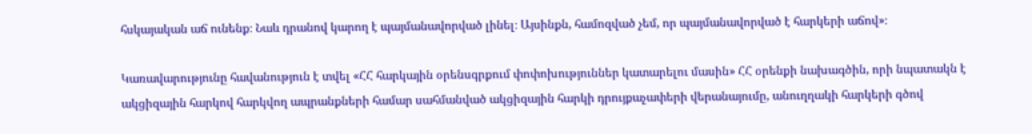հսկայական աճ ունենք։ Նաև դրանով կարող է պայմանավորված լինել։ Այսինքն, համոզված չեմ, որ պայմանավորված է հարկերի աճով»։

Կառավարությունը հավանություն է տվել «ՀՀ հարկային օրենսգրքում փոփոխություններ կատարելու մասին» ՀՀ օրենքի նախագծին, որի նպատակն է ակցիզային հարկով հարկվող ապրանքների համար սահմանված ակցիզային հարկի դրույքաչափերի վերանայումը, անուղղակի հարկերի գծով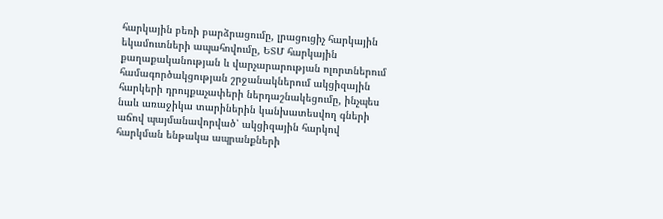հարկային բեռի բարձրացումը, լրացուցիչ հարկային եկամուտների ապահովումը, ԵՏՄ հարկային քաղաքականության և վարչարարության ոլորտներում համագործակցության շրջանակներում ակցիզային հարկերի դրույքաչափերի ներդաշնակեցումը, ինչպես նաև առաջիկա տարիներին կանխատեսվող գների աճով պայմանավորված՝ ակցիզային հարկով հարկման ենթակա ապրանքների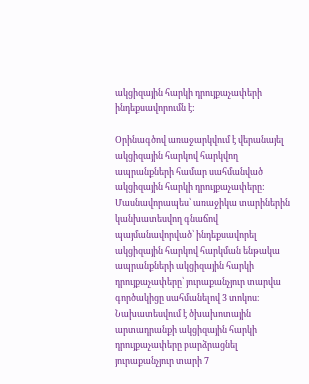ակցիզային հարկի դրույքաչափերի ինդեքսավորումն է:

Օրինագծով առաջարկվում է վերանայել ակցիզային հարկով հարկվող ապրանքների համար սահմանված ակցիզային հարկի դրույքաչափերը: Մասնավորապես՝ առաջիկա տարիներին կանխատեսվող գնաճով պայմանավորված՝ ինդեքսավորել ակցիզային հարկով հարկման ենթակա ապրանքների ակցիզային հարկի դրույքաչափերը՝ յուրաքանչյուր տարվա գործակիցը սահմանելով 3 տոկոս։ Նախատեսվում է ծխախոտային արտադրանքի ակցիզային հարկի դրույքաչափերը բարձրացնել յուրաքանչյուր տարի 7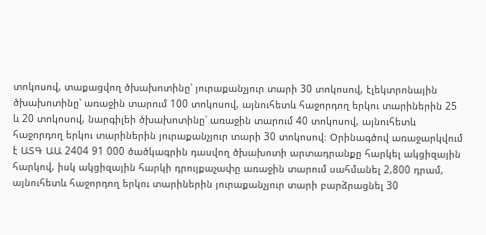տոկոսով, տաքացվող ծխախոտինը՝ յուրաքանչյուր տարի 30 տոկոսով, էլեկտրոնային ծխախոտինը՝ առաջին տարում 100 տոկոսով, այնուհետև հաջորդող երկու տարիներին 25 և 20 տոկոսով, նարգիլեի ծխախոտինը՝ առաջին տարում 40 տոկոսով, այնուհետև հաջորդող երկու տարիներին յուրաքանչյուր տարի 30 տոկոսով։ Օրինագծով առաջարկվում է ԱՏԳ ԱԱ 2404 91 000 ծածկագրին դասվող ծխախոտի արտադրանքը հարկել ակցիզային հարկով, իսկ ակցիզային հարկի դրույքաչափը առաջին տարում սահմանել 2,800 դրամ, այնուհետև հաջորդող երկու տարիներին յուրաքանչյուր տարի բարձրացնել 30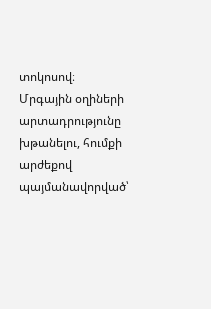տոկոսով։ Մրգային օղիների արտադրությունը խթանելու, հումքի արժեքով պայմանավորված՝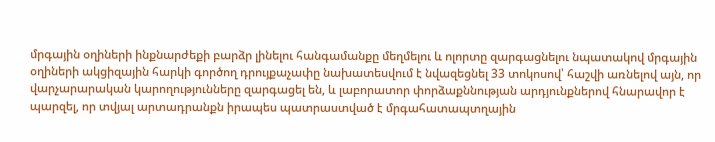մրգային օղիների ինքնարժեքի բարձր լինելու հանգամանքը մեղմելու և ոլորտը զարգացնելու նպատակով մրգային օղիների ակցիզային հարկի գործող դրույքաչափը նախատեսվում է նվազեցնել 33 տոկոսով՝ հաշվի առնելով այն, որ վարչարարական կարողությունները զարգացել են, և լաբորատոր փորձաքննության արդյունքներով հնարավոր է պարզել, որ տվյալ արտադրանքն իրապես պատրաստված է մրգահատապտղային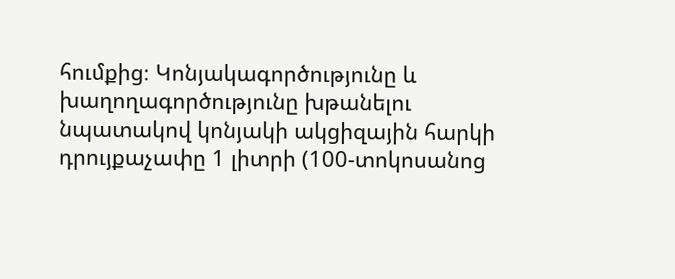հումքից։ Կոնյակագործությունը և խաղողագործությունը խթանելու նպատակով կոնյակի ակցիզային հարկի դրույքաչափը 1 լիտրի (100-տոկոսանոց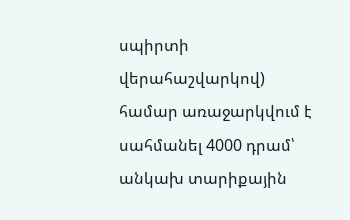սպիրտի վերահաշվարկով) համար առաջարկվում է սահմանել 4000 դրամ՝ անկախ տարիքային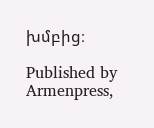խմբից։

Published by Armenpress,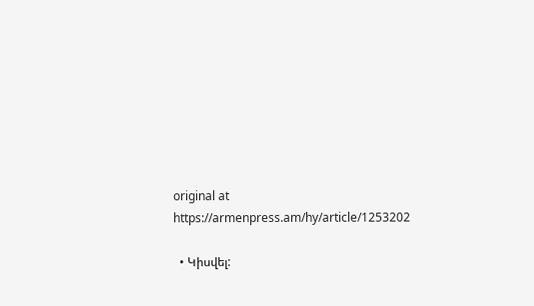original at https://armenpress.am/hy/article/1253202

  • Կիսվել: